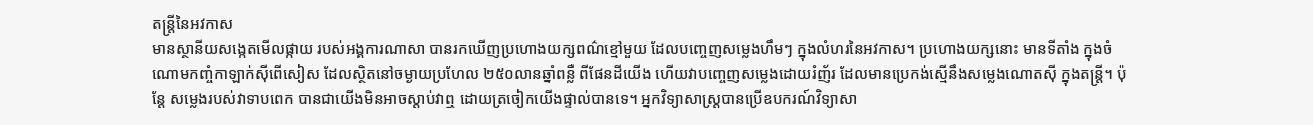តន្រ្តីនៃអវកាស
មានស្ថានីយសង្កេតមើលផ្កាយ របស់អង្គការណាសា បានរកឃើញប្រហោងយក្សពណ៌ខ្មៅមួយ ដែលបញ្ចេញសម្លេងហឹមៗ ក្នុងលំហរនៃអវកាស។ ប្រហោងយក្សនោះ មានទីតាំង ក្នុងចំណោមកញ្ចំកាឡាក់ស៊ីពើសៀស ដែលស្ថិតនៅចម្ងាយប្រហែល ២៥០លានឆ្នាំពន្លឺ ពីផែនដីយើង ហើយវាបញ្ចេញសម្លេងដោយរំញ័រ ដែលមានប្រេកង់ស្មើនឹងសម្លេងណោតស៊ី ក្នុងតន្រ្តី។ ប៉ុន្តែ សម្លេងរបស់វាទាបពេក បានជាយើងមិនអាចស្តាប់វាឮ ដោយត្រចៀកយើងផ្ទាល់បានទេ។ អ្នកវិទ្យាសាស្រ្តបានប្រើឧបករណ៍វិទ្យាសា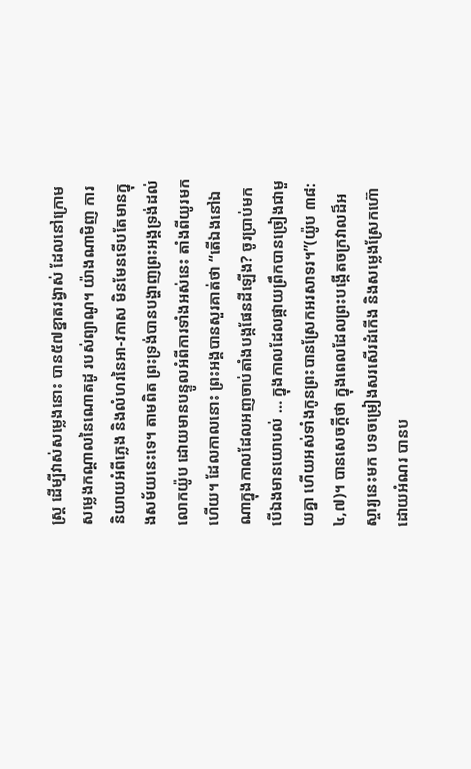ស្រ្ត ដើម្បីវាស់សម្លេងនោះ បាន៥៧ខ្នាតរង្វាស់ ដែលនៅក្រោមសម្លេងកណ្តាលនៃណោតដូ របស់ព្យាណូ។ យ៉ាងណាមិញ ការនិយាយអំពីភ្លេង និងលំហរនៃអា-វកាស មិនមែនទើបតែមានក្នុងសម័យនេះទេ។ តាមពិត ព្រះទ្រង់បានបង្ហាញព្រះអង្គទ្រង់ដល់លោកយ៉ូប ដោយមានបន្ទូលអំពីការទាំងអស់នេះ តាំងពីយូរមកហើយ។ ដែលកាលនោះ ព្រះអង្គបានសួរគាត់ថា “តើឯងនៅឯណាក្នុងកាលដែលអញចាប់តាំងបង្កផែនដីឡើង? ចូរប្រាប់មក បើឯងមានយោបល់ … ក្នុងកាលដែលផ្កាយព្រឹកបានច្រៀងជាមួយគ្នា ហើយអស់ទាំងកូនព្រះបានស្រែកអរសាទរ។”(យ៉ូប ៣៨:៤,៧)។ បានសេចក្តីថា ក្នុងពេលដែលព្រះបង្កើតចក្រវាលដ៏អស្ចារ្យនេះមក បទចម្រៀងសរសើរដំកើង និងសម្លេងស្រែកហ៊ោដោយអំណរ បានប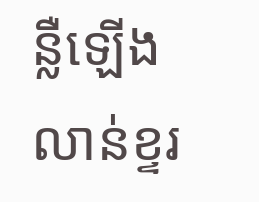ន្លឺឡើងលាន់ខ្ទរ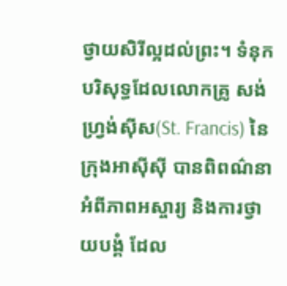ថ្វាយសិរីល្អដល់ព្រះ។ ទំនុកបរិសុទ្ធដែលលោកគ្រូ សង់ ហ្រ្វង់ស៊ីស(St. Francis) នៃក្រុងអាស៊ីស៊ី បានពិពណ៌នាអំពីភាពអស្ចារ្យ និងការថ្វាយបង្គំ ដែល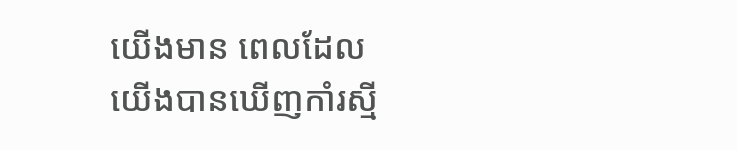យើងមាន ពេលដែលយើងបានឃើញកាំរស្មី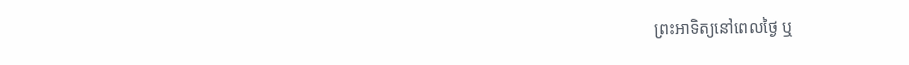ព្រះអាទិត្យនៅពេលថ្ងៃ ឬ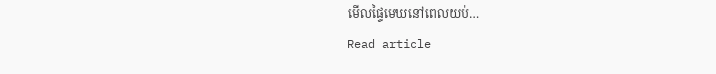មើលផ្ទៃមេឃនៅពេលយប់…
Read article